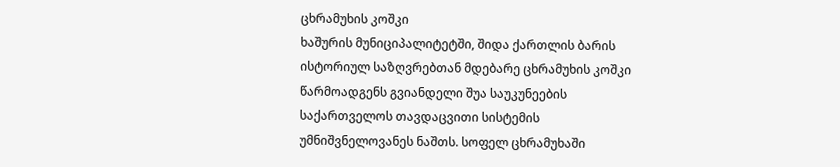ცხრამუხის კოშკი
ხაშურის მუნიციპალიტეტში, შიდა ქართლის ბარის ისტორიულ საზღვრებთან მდებარე ცხრამუხის კოშკი წარმოადგენს გვიანდელი შუა საუკუნეების საქართველოს თავდაცვითი სისტემის უმნიშვნელოვანეს ნაშთს. სოფელ ცხრამუხაში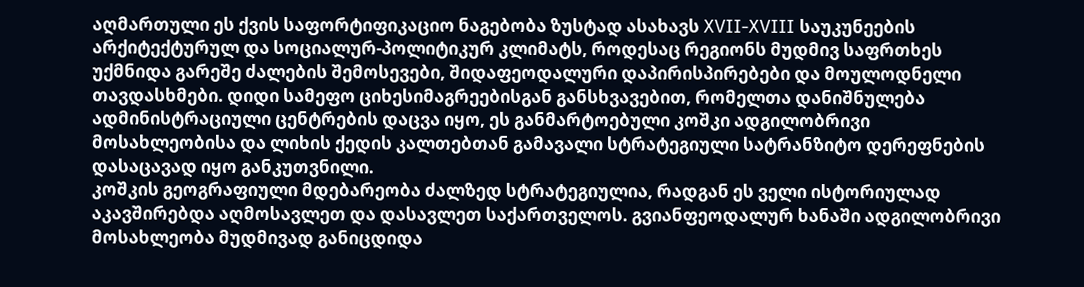აღმართული ეს ქვის საფორტიფიკაციო ნაგებობა ზუსტად ასახავს XVII-XVIII საუკუნეების არქიტექტურულ და სოციალურ-პოლიტიკურ კლიმატს, როდესაც რეგიონს მუდმივ საფრთხეს უქმნიდა გარეშე ძალების შემოსევები, შიდაფეოდალური დაპირისპირებები და მოულოდნელი თავდასხმები. დიდი სამეფო ციხესიმაგრეებისგან განსხვავებით, რომელთა დანიშნულება ადმინისტრაციული ცენტრების დაცვა იყო, ეს განმარტოებული კოშკი ადგილობრივი მოსახლეობისა და ლიხის ქედის კალთებთან გამავალი სტრატეგიული სატრანზიტო დერეფნების დასაცავად იყო განკუთვნილი.
კოშკის გეოგრაფიული მდებარეობა ძალზედ სტრატეგიულია, რადგან ეს ველი ისტორიულად აკავშირებდა აღმოსავლეთ და დასავლეთ საქართველოს. გვიანფეოდალურ ხანაში ადგილობრივი მოსახლეობა მუდმივად განიცდიდა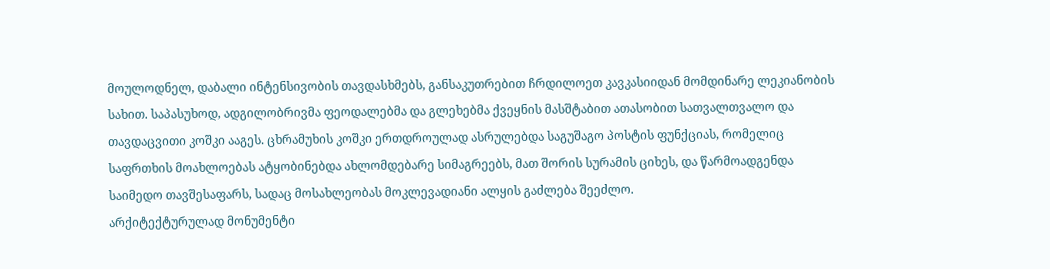მოულოდნელ, დაბალი ინტენსივობის თავდასხმებს, განსაკუთრებით ჩრდილოეთ კავკასიიდან მომდინარე ლეკიანობის სახით. საპასუხოდ, ადგილობრივმა ფეოდალებმა და გლეხებმა ქვეყნის მასშტაბით ათასობით სათვალთვალო და თავდაცვითი კოშკი ააგეს. ცხრამუხის კოშკი ერთდროულად ასრულებდა საგუშაგო პოსტის ფუნქციას, რომელიც საფრთხის მოახლოებას ატყობინებდა ახლომდებარე სიმაგრეებს, მათ შორის სურამის ციხეს, და წარმოადგენდა საიმედო თავშესაფარს, სადაც მოსახლეობას მოკლევადიანი ალყის გაძლება შეეძლო.
არქიტექტურულად მონუმენტი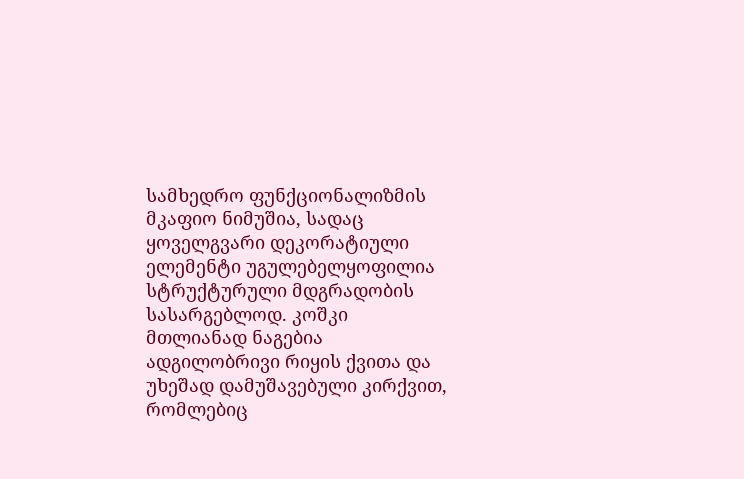სამხედრო ფუნქციონალიზმის მკაფიო ნიმუშია, სადაც ყოველგვარი დეკორატიული ელემენტი უგულებელყოფილია სტრუქტურული მდგრადობის სასარგებლოდ. კოშკი მთლიანად ნაგებია ადგილობრივი რიყის ქვითა და უხეშად დამუშავებული კირქვით, რომლებიც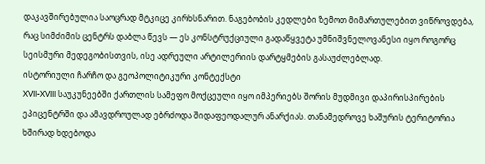დაკავშირებულია საოცრად მტკიცე კირხსნარით. ნაგებობის კედლები ზემოთ მიმართულებით ვიწროვდება, რაც სიმძიმის ცენტრს დაბლა წევს — ეს კონსტრუქციული გადაწყვეტა უმნიშვნელოვანესი იყო როგორც სეისმური მედეგობისთვის, ისე ადრეული არტილერიის დარტყმების გასაუძლებლად.
ისტორიული ჩარჩო და გეოპოლიტიკური კონტექსტი
XVII-XVIII საუკუნეებში ქართლის სამეფო მოქცეული იყო იმპერიებს შორის მუდმივი დაპირისპირების ეპიცენტრში და ამავდროულად ებრძოდა შიდაფეოდალურ ანარქიას. თანამედროვე ხაშურის ტერიტორია ხშირად ხდებოდა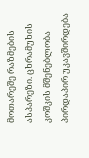მოთარეშე რაზმების ასპარეზი. ცხრამუხის კოშკის მშენებლობა პირდაპირ უკავშირდება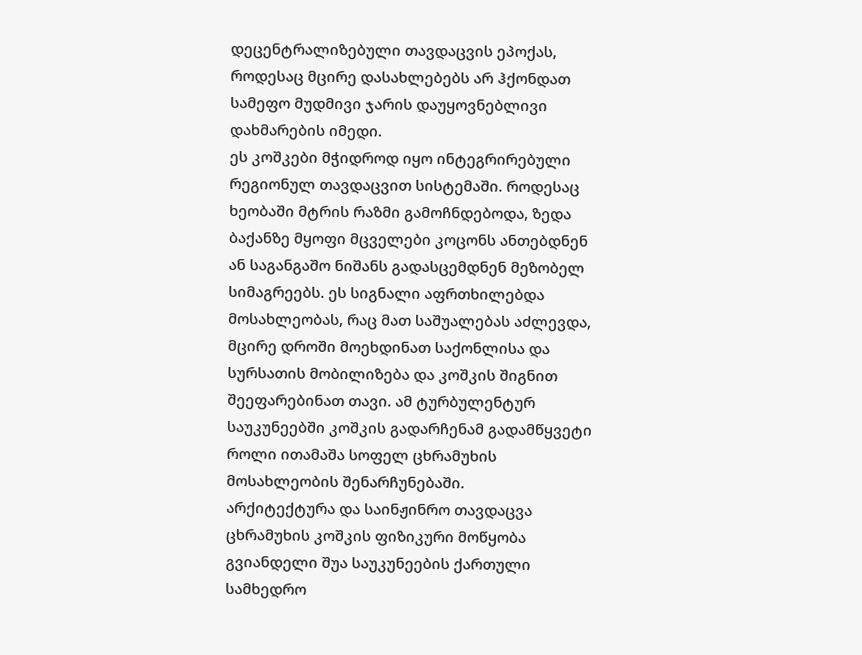დეცენტრალიზებული თავდაცვის ეპოქას, როდესაც მცირე დასახლებებს არ ჰქონდათ სამეფო მუდმივი ჯარის დაუყოვნებლივი დახმარების იმედი.
ეს კოშკები მჭიდროდ იყო ინტეგრირებული რეგიონულ თავდაცვით სისტემაში. როდესაც ხეობაში მტრის რაზმი გამოჩნდებოდა, ზედა ბაქანზე მყოფი მცველები კოცონს ანთებდნენ ან საგანგაშო ნიშანს გადასცემდნენ მეზობელ სიმაგრეებს. ეს სიგნალი აფრთხილებდა მოსახლეობას, რაც მათ საშუალებას აძლევდა, მცირე დროში მოეხდინათ საქონლისა და სურსათის მობილიზება და კოშკის შიგნით შეეფარებინათ თავი. ამ ტურბულენტურ საუკუნეებში კოშკის გადარჩენამ გადამწყვეტი როლი ითამაშა სოფელ ცხრამუხის მოსახლეობის შენარჩუნებაში.
არქიტექტურა და საინჟინრო თავდაცვა
ცხრამუხის კოშკის ფიზიკური მოწყობა გვიანდელი შუა საუკუნეების ქართული სამხედრო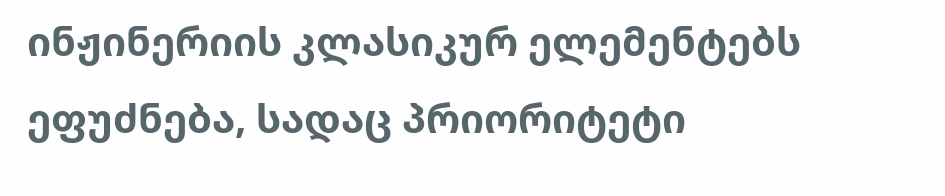ინჟინერიის კლასიკურ ელემენტებს ეფუძნება, სადაც პრიორიტეტი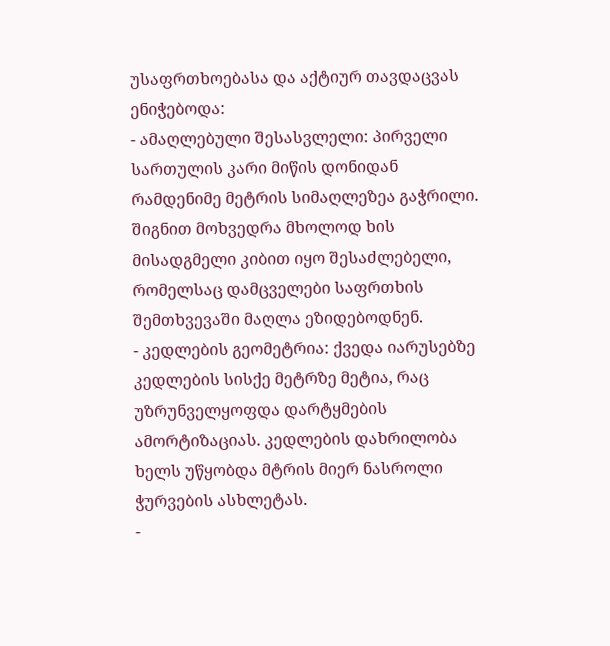უსაფრთხოებასა და აქტიურ თავდაცვას ენიჭებოდა:
- ამაღლებული შესასვლელი: პირველი სართულის კარი მიწის დონიდან რამდენიმე მეტრის სიმაღლეზეა გაჭრილი. შიგნით მოხვედრა მხოლოდ ხის მისადგმელი კიბით იყო შესაძლებელი, რომელსაც დამცველები საფრთხის შემთხვევაში მაღლა ეზიდებოდნენ.
- კედლების გეომეტრია: ქვედა იარუსებზე კედლების სისქე მეტრზე მეტია, რაც უზრუნველყოფდა დარტყმების ამორტიზაციას. კედლების დახრილობა ხელს უწყობდა მტრის მიერ ნასროლი ჭურვების ასხლეტას.
-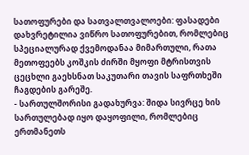სათოფურები და სათვალთვალოები: ფასადები დახვრეტილია ვიწრო სათოფურებით, რომლებიც სპეციალურად ქვემოდანაა მიმართული, რათა მეთოფეებს კოშკის ძირში მყოფი მტრისთვის ცეცხლი გაეხსნათ საკუთარი თავის საფრთხეში ჩაგდების გარეშე.
- სართულშორისი გადახურვა: შიდა სივრცე ხის სართულებად იყო დაყოფილი, რომლებიც ერთმანეთს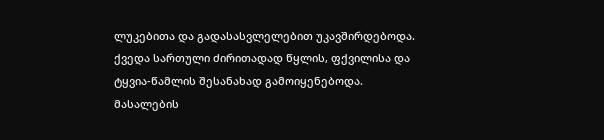ლუკებითა და გადასასვლელებით უკავშირდებოდა. ქვედა სართული ძირითადად წყლის, ფქვილისა და ტყვია-წამლის შესანახად გამოიყენებოდა.
მასალების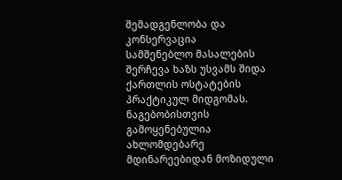შემადგენლობა და კონსერვაცია
სამშენებლო მასალების შერჩევა ხაზს უსვამს შიდა ქართლის ოსტატების პრაქტიკულ მიდგომას. ნაგებობისთვის გამოყენებულია ახლომდებარე მდინარეებიდან მოზიდული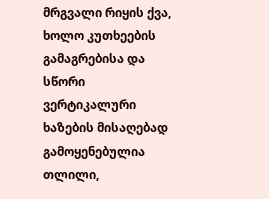მრგვალი რიყის ქვა, ხოლო კუთხეების გამაგრებისა და სწორი ვერტიკალური ხაზების მისაღებად გამოყენებულია თლილი,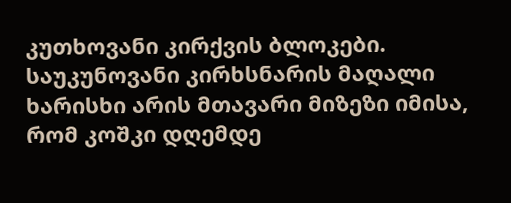კუთხოვანი კირქვის ბლოკები. საუკუნოვანი კირხსნარის მაღალი ხარისხი არის მთავარი მიზეზი იმისა, რომ კოშკი დღემდე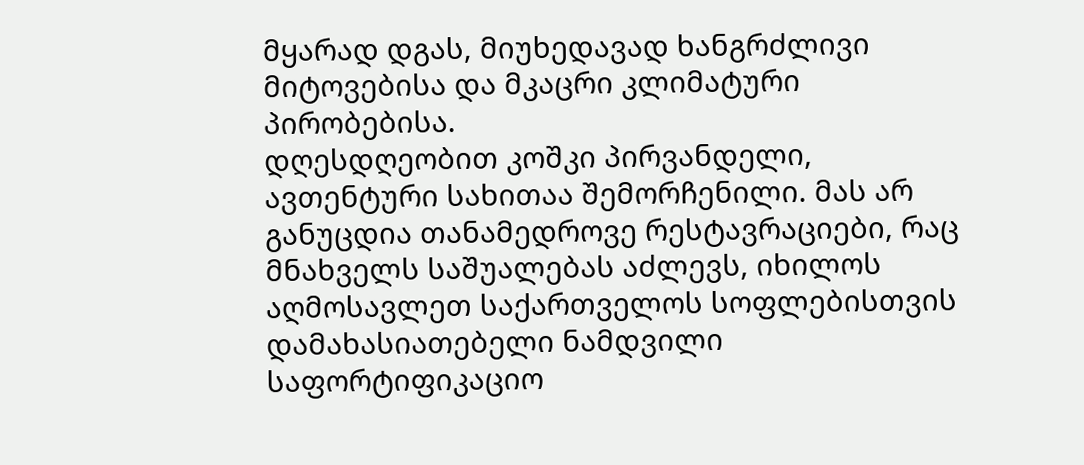მყარად დგას, მიუხედავად ხანგრძლივი მიტოვებისა და მკაცრი კლიმატური პირობებისა.
დღესდღეობით კოშკი პირვანდელი, ავთენტური სახითაა შემორჩენილი. მას არ განუცდია თანამედროვე რესტავრაციები, რაც მნახველს საშუალებას აძლევს, იხილოს აღმოსავლეთ საქართველოს სოფლებისთვის დამახასიათებელი ნამდვილი საფორტიფიკაციო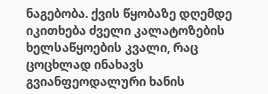ნაგებობა. ქვის წყობაზე დღემდე იკითხება ძველი კალატოზების ხელსაწყოების კვალი, რაც ცოცხლად ინახავს გვიანფეოდალური ხანის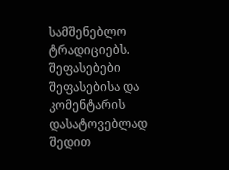სამშენებლო ტრადიციებს.
შეფასებები
შეფასებისა და კომენტარის დასატოვებლად შედით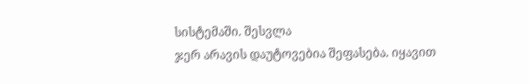სისტემაში. შესვლა
ჯერ არავის დაუტოვებია შეფასება. იყავით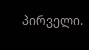პირველი.